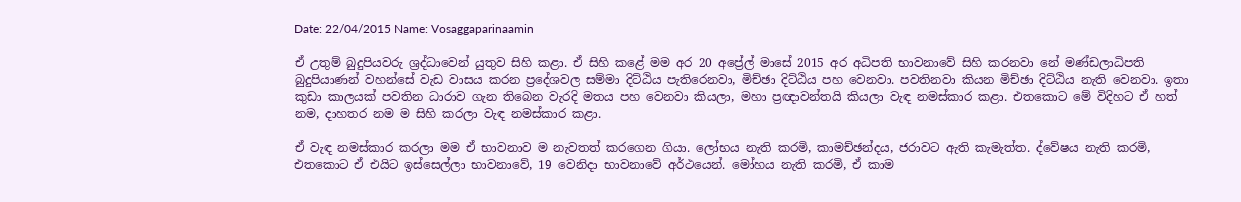Date: 22/04/2015 Name: Vosaggaparinaamin

ඒ උතුම් බුදුපියවරු ශ්‍රද්ධාවෙන් යුතුව සිහි කළා. ඒ සිහි කළේ මම අර 20 අප්‍රේල් මාසේ 2015 අර අධිපති භාවනාවේ සිහි කරනවා නේ මණ්ඩලාධිපති බුදුපියාණන් වහන්සේ වැඩ වාසය කරන ප්‍රදේශවල සම්මා දිට්ඨිය පැතිරෙනවා, මිච්ඡා දිට්ඨිය පහ වෙනවා. පවතිනවා කියන මිච්ඡා දිට්ඨිය නැති වෙනවා. ඉතා කුඩා කාලයක් පවතින ධාරාව ගැන තිබෙන වැරදි මතය පහ වෙනවා කියලා, මහා ප්‍රඥාවන්තයි කියලා වැඳ නමස්කාර කළා. එතකොට මේ විදිහට ඒ හත් නම, දාහතර නම ම සිහි කරලා වැඳ නමස්කාර කළා.

ඒ වැඳ නමස්කාර කරලා මම ඒ භාවනාව ම නැවතත් කරගෙන ගියා. ලෝභය නැති කරමි, කාමච්ඡන්දය, ජරාවට ඇති කැමැත්ත. ද්වේෂය නැති කරමි, එතකොට ඒ එයිට ඉස්සෙල්ලා භාවනාවේ, 19 වෙනිදා භාවනාවේ අර්ථයෙන්. මෝහය නැති කරමි, ඒ කාම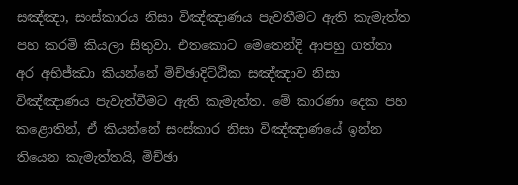සඤ්ඤා, සංස්කාරය නිසා විඤ්ඤාණය පැවතීමට ඇති කැමැත්ත පහ කරමි කියලා සිතුවා. එතකොට මෙතෙන්දි ආපහු ගත්තා අර අභිජ්ඣා කියන්නේ මිච්ඡාදිට්ඨික සඤ්ඤාව නිසා විඤ්ඤාණය පැවැත්වීමට ඇති කැමැත්ත. මේ කාරණා දෙක පහ කළොතින්, ඒ කියන්නේ සංස්කාර නිසා විඤ්ඤාණයේ ඉන්න තියෙන කැමැත්තයි, මිච්ඡා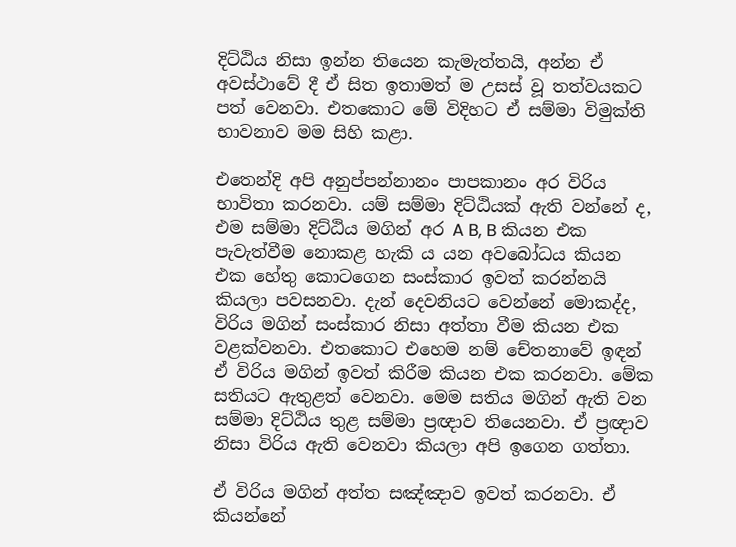දිට්ඨිය නිසා ඉන්න තියෙන කැමැත්තයි, අන්න ඒ අවස්ථාවේ දී ඒ සිත ඉතාමත් ම උසස් වූ තත්වයකට පත් වෙනවා. එතකොට මේ විදිහට ඒ සම්මා විමුක්ති භාවනාව මම සිහි කළා.

එතෙන්දි අපි අනුප්පන්නානං පාපකානං අර විරිය භාවිතා කරනවා. යම් සම්මා දිට්ඨියක් ඇති වන්නේ ද, එම සම්මා දිට්ඨිය මගින් අර A B, B කියන එක පැවැත්වීම නොකළ හැකි ය යන අවබෝධය කියන එක හේතු කොටගෙන සංස්කාර ඉවත් කරන්නයි කියලා පවසනවා. දැන් දෙවනියට වෙන්නේ මොකද්ද, විරිය මගින් සංස්කාර නිසා අත්තා වීම කියන එක වළක්වනවා. එතකොට එහෙම නම් චේතනාවේ ඉඳන් ඒ විරිය මගින් ඉවත් කිරීම කියන එක කරනවා. මේක සතියට ඇතුළත් වෙනවා. මෙම සතිය මගින් ඇති වන සම්මා දිට්ඨිය තුළ සම්මා ප්‍රඥාව තියෙනවා. ඒ ප්‍රඥාව නිසා විරිය ඇති වෙනවා කියලා අපි ඉගෙන ගත්තා.

ඒ විරිය මගින් අත්ත සඤ්ඤාව ඉවත් කරනවා. ඒ කියන්නේ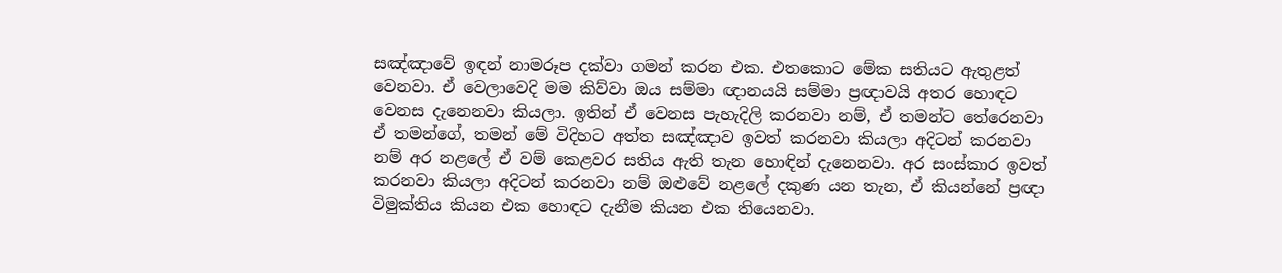සඤ්ඤාවේ ඉඳන් නාමරූප දක්වා ගමන් කරන එක. එතකොට මේක සතියට ඇතුළත් වෙනවා. ඒ වෙලාවෙදි මම කිව්වා ඔය සම්මා ඥානයයි සම්මා ප්‍රඥාවයි අතර හොඳට වෙනස දැනෙනවා කියලා. ඉතින් ඒ වෙනස පැහැදිලි කරනවා නම්, ඒ තමන්ට තේරෙනවා ඒ තමන්ගේ, තමන් මේ විදිහට අත්ත සඤ්ඤාව ඉවත් කරනවා කියලා අදිටන් කරනවා නම් අර නළලේ ඒ වම් කෙළවර සතිය ඇති තැන හොඳින් දැනෙනවා. අර සංස්කාර ඉවත් කරනවා කියලා අදිටන් කරනවා නම් ඔළුවේ නළලේ දකුණ යන තැන, ඒ කියන්නේ ප්‍රඥා විමුක්තිය කියන එක හොඳට දැනීම කියන එක තියෙනවා.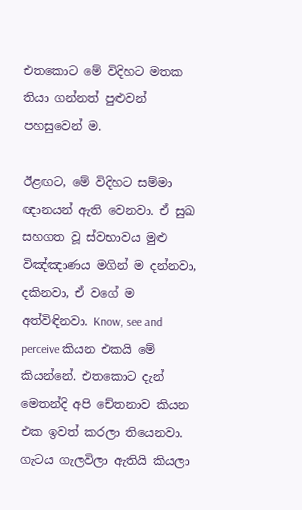එතකොට මේ විදිහට මතක තියා ගන්නත් පුළුවන් පහසුවෙන් ම.

ඊළඟට, මේ විදිහට සම්මා ඥානයන් ඇති වෙනවා. ඒ සුඛ සහගත වූ ස්වභාවය මුළු විඤ්ඤාණය මගින් ම දන්නවා, දකිනවා, ඒ වගේ ම අත්විඳිනවා. Know, see and perceive කියන එකයි මේ කියන්නේ. එතකොට දැන් මෙතන්දි අපි චේතනාව කියන එක ඉවත් කරලා තියෙනවා. ගැටය ගැලවිලා ඇතියි කියලා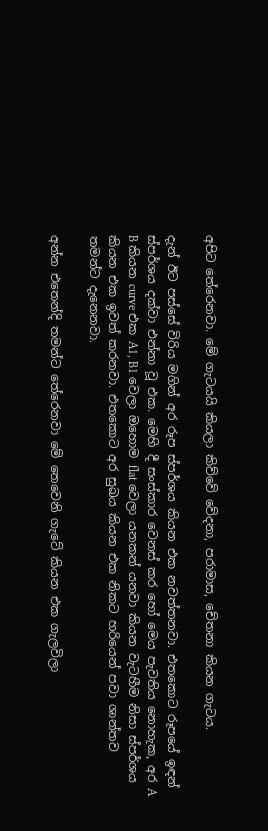අපිට තේරෙනවා. මේ ගැටයයි කියලා කිව්වේ වේදනා, පරාමාස, චේතනා කියන ගැටය.

දැන් ඊට පස්සේ විරිය මගින් අර රූප ස්පර්ශය කියන එක නවත්තනවා. එතකොට රූපයේ ඉඳන් ස්පර්ශය දක්වා එන්නා වූ එක. මෙහි දී සංස්කාර වෙනස් කර හෝ මෙය පැවතිය නොහැක, අර A B කියන curve එක A1, B1 වෙලා ඔහොම flat වෙලා යනකන් යනවා කියන වැටහීම නිසා ස්පර්ශය කියන එක ඉවත් කරනවා. එතකොට අර සුඛය කියන එක නිකට හරියෙන් පවා ශාන්තව තමන්ට දැනෙනවා.

අන්න එතෙන්දි තමන්ට තේරෙනවා මේ තෙවෙනි ගැටේ කියන එක ගැලවිලා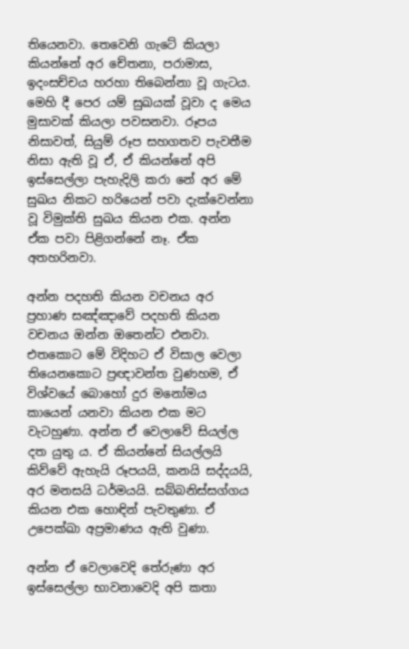තියෙනවා. තෙවෙනි ගැටේ කියලා කියන්නේ අර චේතනා, පරාමාස, ඉදංසච්චය හරහා තිබෙන්නා වූ ගැටය. මෙහි දී පෙර යම් සුඛයක් වූවා ද මෙය මුසාවක් කියලා පවසනවා. රූපය නිසාවත්, සියුම් රූප සහගතව පැවතීම නිසා ඇති වූ ඒ, ඒ කියන්නේ අපි ඉස්සෙල්ලා පැහැදිලි කරා නේ අර මේ සුඛය නිකට හරියෙන් පවා දැක්වෙන්නා වූ විමුක්ති සුඛය කියන එක. අන්න ඒක පවා පිළිගන්නේ නෑ. ඒක අතහරිනවා.

අන්න පදහති කියන වචනය අර ප්‍රහාණ සඤ්ඤාවේ පදහති කියන වචනය ඔන්න ඔතෙන්ට එනවා. එතකොට මේ විදිහට ඒ විසාල වෙලා තියෙනකොට ප්‍රඥාවන්ත වුණහම, ඒ විශ්වයේ බොහෝ දුර මනෝමය කායෙන් යනවා කියන එක මට වැටහුණා. අන්න ඒ වෙලාවේ සියල්ල දත යුතු ය. ඒ කියන්නේ සියල්ලයි කිව්වේ ඇහැයි රූපයයි, කනයි සද්දයයි, අර මනසයි ධර්මයයි. සබ්බනිස්සග්ගය කියන එක හොඳින් පැවතුණා. ඒ උපෙක්ඛා අප්‍රමාණය ඇති වුණා.

අන්න ඒ වෙලාවෙදි තේරුණා අර ඉස්සෙල්ලා භාවනාවෙදි අපි කතා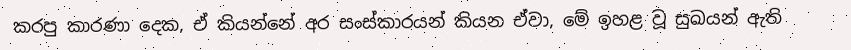කරපු කාරණා දෙක, ඒ කියන්නේ අර සංස්කාරයන් කියන ඒවා, මේ ඉහළ වූ සුඛයන් ඇති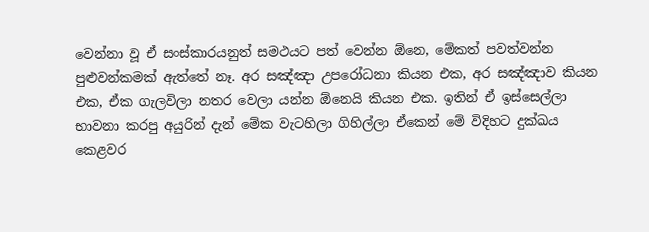වෙන්නා වූ ඒ සංස්කාරයනුත් සමථයට පත් වෙන්න ඕනෙ, මේකත් පවත්වන්න පුළුවන්කමක් ඇත්තේ නෑ. අර සඤ්ඤා උපරෝධනා කියන එක, අර සඤ්ඤාව කියන එක, ඒක ගැලවිලා නතර වෙලා යන්න ඕනෙයි කියන එක. ඉතින් ඒ ඉස්සෙල්ලා භාවනා කරපු අයුරින් දැන් මේක වැටහිලා ගිහිල්ලා ඒකෙන් මේ විදිහට දුක්ඛය කෙළවර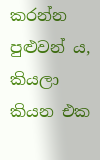කරන්න පුළුවන් ය, කියලා කියන එක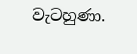වැටහුණා.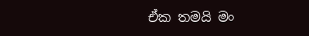ඒක තමයි මං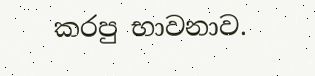කරපු භාවනාව.